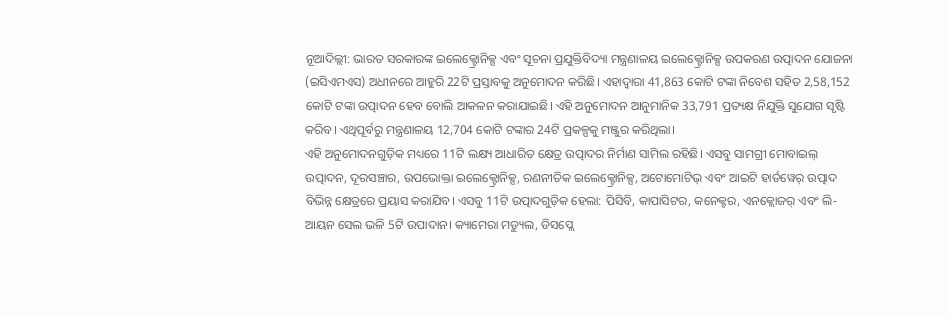ନୂଆଦିଲ୍ଲୀ: ଭାରତ ସରକାରଙ୍କ ଇଲେକ୍ଟ୍ରୋନିକ୍ସ ଏବଂ ସୂଚନା ପ୍ରଯୁକ୍ତିବିଦ୍ୟା ମନ୍ତ୍ରଣାଳୟ ଇଲେକ୍ଟ୍ରୋନିକ୍ସ ଉପକରଣ ଉତ୍ପାଦନ ଯୋଜନା (ଇସିଏମଏସ) ଅଧୀନରେ ଆହୁରି 22ଟି ପ୍ରସ୍ତାବକୁ ଅନୁମୋଦନ କରିଛି। ଏହାଦ୍ୱାରା 41,863 କୋଟି ଟଙ୍କା ନିବେଶ ସହିତ 2,58,152 କୋଟି ଟଙ୍କା ଉତ୍ପାଦନ ହେବ ବୋଲି ଆକଳନ କରାଯାଇଛି। ଏହି ଅନୁମୋଦନ ଆନୁମାନିକ 33,791 ପ୍ରତ୍ୟକ୍ଷ ନିଯୁକ୍ତି ସୁଯୋଗ ସୃଷ୍ଟି କରିବ। ଏଥିପୂର୍ବରୁ ମନ୍ତ୍ରଣାଳୟ 12,704 କୋଟି ଟଙ୍କାର 24ଟି ପ୍ରକଳ୍ପକୁ ମଞ୍ଜୁର କରିଥିଲା।
ଏହି ଅନୁମୋଦନଗୁଡ଼ିକ ମଧ୍ୟରେ 11ଟି ଲକ୍ଷ୍ୟ ଆଧାରିତ କ୍ଷେତ୍ର ଉତ୍ପାଦର ନିର୍ମାଣ ସାମିଲ ରହିଛି। ଏସବୁ ସାମଗ୍ରୀ ମୋବାଇଲ୍ ଉତ୍ପାଦନ, ଦୂରସଞ୍ଚାର, ଉପଭୋକ୍ତା ଇଲେକ୍ଟ୍ରୋନିକ୍ସ, ରଣନୀତିକ ଇଲେକ୍ଟ୍ରୋନିକ୍ସ, ଅଟୋମୋଟିଭ୍ ଏବଂ ଆଇଟି ହାର୍ଡୱେର୍ ଉତ୍ପାଦ ବିଭିନ୍ନ କ୍ଷେତ୍ରରେ ପ୍ରୟାସ କରାଯିବ। ଏସବୁ 11ଟି ଉତ୍ପାଦଗୁଡ଼ିକ ହେଲା: ପିସିବି, କାପାସିଟର, କନେକ୍ଟର, ଏନକ୍ଲୋଜର୍ ଏବଂ ଲି-ଆୟନ ସେଲ ଭଳି 5ଟି ଉପାଦାନ। କ୍ୟାମେରା ମଡ୍ୟୁଲ, ଡିସପ୍ଲେ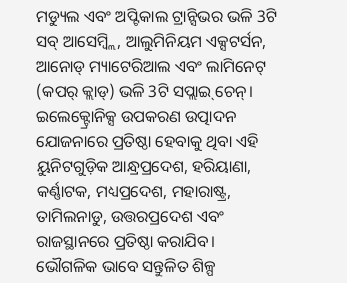ମଡ୍ୟୁଲ ଏବଂ ଅପ୍ଟିକାଲ ଟ୍ରାନ୍ସିଭର ଭଳି 3ଟି ସବ୍ ଆସେମ୍ବ୍ଲି, ଆଲୁମିନିୟମ ଏକ୍ସଟର୍ସନ, ଆନୋଡ୍ ମ୍ୟାଟେରିଆଲ ଏବଂ ଲାମିନେଟ୍ (କପର୍ କ୍ଲାଡ୍) ଭଳି 3ଟି ସପ୍ଲାଇ୍ ଚେନ୍।
ଇଲେକ୍ଟ୍ରୋନିକ୍ସ ଉପକରଣ ଉତ୍ପାଦନ ଯୋଜନାରେ ପ୍ରତିଷ୍ଠା ହେବାକୁ ଥିବା ଏହି ୟୁନିଟଗୁଡ଼ିକ ଆନ୍ଧ୍ରପ୍ରଦେଶ, ହରିୟାଣା, କର୍ଣ୍ଣାଟକ, ମଧ୍ୟପ୍ରଦେଶ, ମହାରାଷ୍ଟ୍ର, ତାମିଲନାଡୁ, ଉତ୍ତରପ୍ରଦେଶ ଏବଂ ରାଜସ୍ଥାନରେ ପ୍ରତିଷ୍ଠା କରାଯିବ। ଭୌଗଳିକ ଭାବେ ସନ୍ତୁଳିତ ଶିଳ୍ପ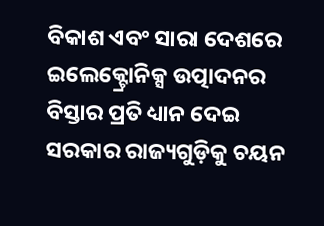ବିକାଶ ଏବଂ ସାରା ଦେଶରେ ଇଲେକ୍ଟ୍ରୋନିକ୍ସ ଉତ୍ପାଦନର ବିସ୍ତାର ପ୍ରତି ଧ୍ୟାନ ଦେଇ ସରକାର ରାଜ୍ୟଗୁଡ଼ିକୁ ଚୟନ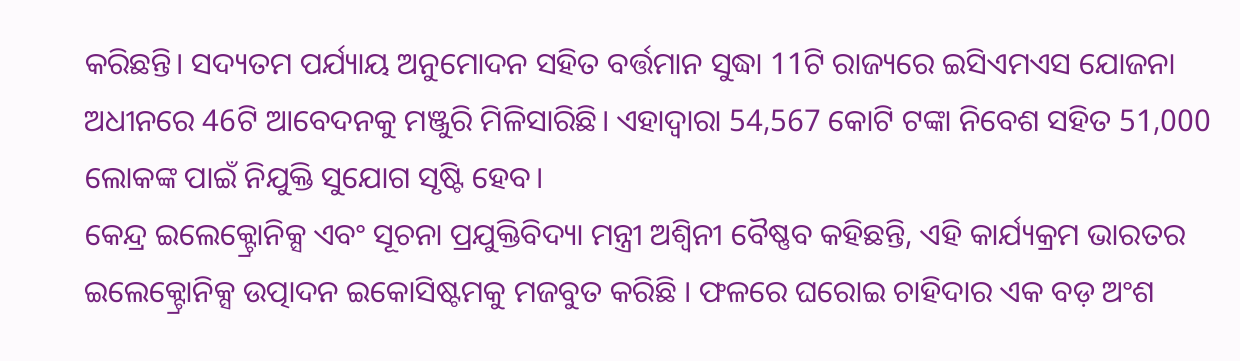କରିଛନ୍ତି। ସଦ୍ୟତମ ପର୍ଯ୍ୟାୟ ଅନୁମୋଦନ ସହିତ ବର୍ତ୍ତମାନ ସୁଦ୍ଧା 11ଟି ରାଜ୍ୟରେ ଇସିଏମଏସ ଯୋଜନା ଅଧୀନରେ 46ଟି ଆବେଦନକୁ ମଞ୍ଜୁରି ମିଳିସାରିଛି। ଏହାଦ୍ୱାରା 54,567 କୋଟି ଟଙ୍କା ନିବେଶ ସହିତ 51,000 ଲୋକଙ୍କ ପାଇଁ ନିଯୁକ୍ତି ସୁଯୋଗ ସୃଷ୍ଟି ହେବ।
କେନ୍ଦ୍ର ଇଲେକ୍ଟ୍ରୋନିକ୍ସ ଏବଂ ସୂଚନା ପ୍ରଯୁକ୍ତିବିଦ୍ୟା ମନ୍ତ୍ରୀ ଅଶ୍ୱିନୀ ବୈଷ୍ଣବ କହିଛନ୍ତି, ଏହି କାର୍ଯ୍ୟକ୍ରମ ଭାରତର ଇଲେକ୍ଟ୍ରୋନିକ୍ସ ଉତ୍ପାଦନ ଇକୋସିଷ୍ଟମକୁ ମଜବୁତ କରିଛି । ଫଳରେ ଘରୋଇ ଚାହିଦାର ଏକ ବଡ଼ ଅଂଶ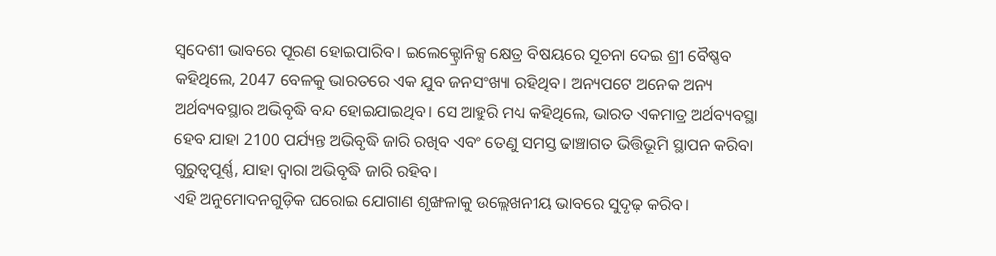ସ୍ୱଦେଶୀ ଭାବରେ ପୂରଣ ହୋଇପାରିବ। ଇଲେକ୍ଟ୍ରୋନିକ୍ସ କ୍ଷେତ୍ର ବିଷୟରେ ସୂଚନା ଦେଇ ଶ୍ରୀ ବୈଷ୍ଣବ କହିଥିଲେ, 2047 ବେଳକୁ ଭାରତରେ ଏକ ଯୁବ ଜନସଂଖ୍ୟା ରହିଥିବ। ଅନ୍ୟପଟେ ଅନେକ ଅନ୍ୟ ଅର୍ଥବ୍ୟବସ୍ଥାର ଅଭିବୃଦ୍ଧି ବନ୍ଦ ହୋଇଯାଇଥିବ। ସେ ଆହୁରି ମଧ୍ୟ କହିଥିଲେ, ଭାରତ ଏକମାତ୍ର ଅର୍ଥବ୍ୟବସ୍ଥା ହେବ ଯାହା 2100 ପର୍ଯ୍ୟନ୍ତ ଅଭିବୃଦ୍ଧି ଜାରି ରଖିବ ଏବଂ ତେଣୁ ସମସ୍ତ ଢାଞ୍ଚାଗତ ଭିତ୍ତିଭୂମି ସ୍ଥାପନ କରିବା ଗୁରୁତ୍ୱପୂର୍ଣ୍ଣ, ଯାହା ଦ୍ଵାରା ଅଭିବୃଦ୍ଧି ଜାରି ରହିବ।
ଏହି ଅନୁମୋଦନଗୁଡ଼ିକ ଘରୋଇ ଯୋଗାଣ ଶୃଙ୍ଖଳାକୁ ଉଲ୍ଲେଖନୀୟ ଭାବରେ ସୁଦୃଢ଼ କରିବ।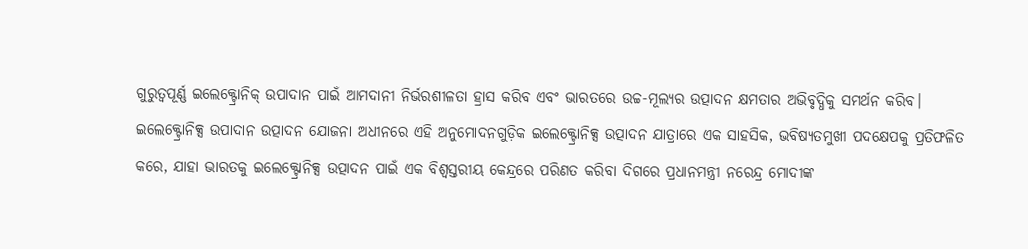ଗୁରୁତ୍ୱପୂର୍ଣ୍ଣ ଇଲେକ୍ଟ୍ରୋନିକ୍ ଉପାଦାନ ପାଇଁ ଆମଦାନୀ ନିର୍ଭରଶୀଳତା ହ୍ରାସ କରିବ ଏବଂ ଭାରତରେ ଉଚ୍ଚ-ମୂଲ୍ୟର ଉତ୍ପାଦନ କ୍ଷମତାର ଅଭିବୃଦ୍ଧିକୁ ସମର୍ଥନ କରିବ।
ଇଲେକ୍ଟ୍ରୋନିକ୍ସ ଉପାଦାନ ଉତ୍ପାଦନ ଯୋଜନା ଅଧୀନରେ ଏହି ଅନୁମୋଦନଗୁଡ଼ିକ ଇଲେକ୍ଟ୍ରୋନିକ୍ସ ଉତ୍ପାଦନ ଯାତ୍ରାରେ ଏକ ସାହସିକ, ଭବିଷ୍ୟତମୁଖୀ ପଦକ୍ଷେପକୁ ପ୍ରତିଫଳିତ କରେ, ଯାହା ଭାରତକୁ ଇଲେକ୍ଟ୍ରୋନିକ୍ସ ଉତ୍ପାଦନ ପାଇଁ ଏକ ବିଶ୍ୱସ୍ତରୀୟ କେନ୍ଦ୍ରରେ ପରିଣତ କରିବା ଦିଗରେ ପ୍ରଧାନମନ୍ତ୍ରୀ ନରେନ୍ଦ୍ର ମୋଦୀଙ୍କ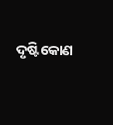ଦୃଷ୍ଟିକୋଣ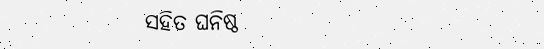ସହିତ ଘନିଷ୍ଠ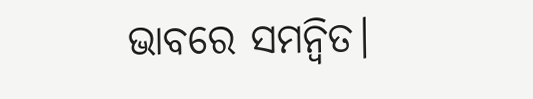ଭାବରେ ସମନ୍ୱିତ।